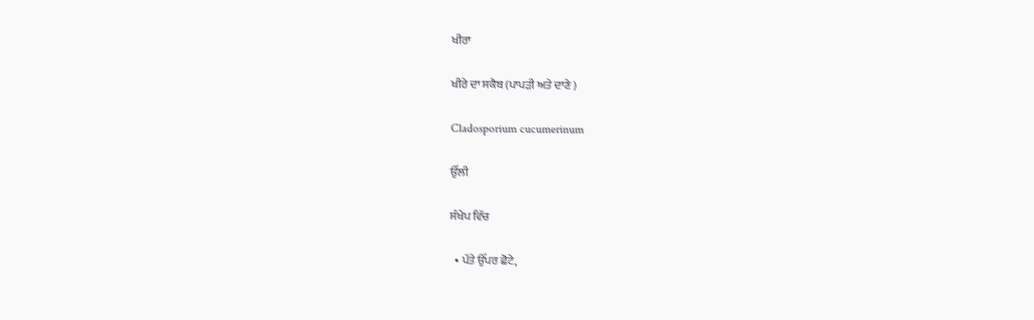ਖੀਰਾ

ਖੀਰੇ ਦਾ ਸਕੈਬ (ਪਾਪੜੀ ਅਤੇ ਦਾਣੇ )

Cladosporium cucumerinum

ਉੱਲੀ

ਸੰਖੇਪ ਵਿੱਚ

  • ਪੱਤੇ ਉੱਪਰ ਛੋਟੇ,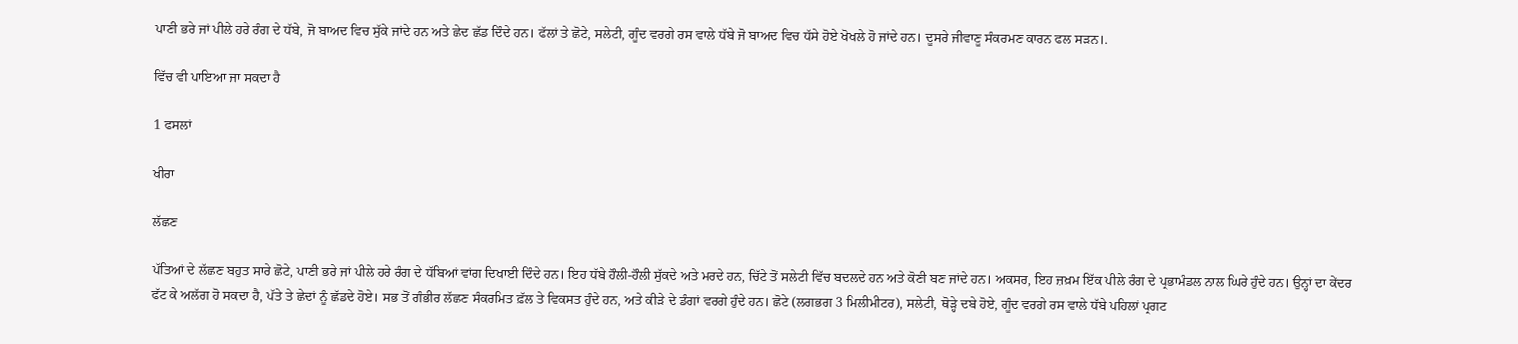ਪਾਣੀ ਭਰੇ ਜਾਂ ਪੀਲੇ ਹਰੇ ਰੰਗ ਦੇ ਧੱਬੇ, ਜੋ ਬਾਅਦ ਵਿਚ ਸੁੱਕੇ ਜਾਂਦੇ ਹਨ ਅਤੇ ਛੇਦ ਛੱਡ ਦਿੰਦੇ ਹਨ। ਫੱਲਾਂ ਤੇ ਛੋਟੇ, ਸਲੇਟੀ, ਗੂੰਦ ਵਰਗੇ ਰਸ ਵਾਲੇ ਧੱਬੇ ਜੋ ਬਾਅਦ ਵਿਚ ਧੱਸੇ ਹੋਏ ਖੋਖਲੇ ਹੋ ਜਾਂਦੇ ਹਨ। ਦੂਸਰੇ ਜੀਵਾਣੂ ਸੰਕਰਮਣ ਕਾਰਨ ਫਲ ਸੜਨ।.

ਵਿੱਚ ਵੀ ਪਾਇਆ ਜਾ ਸਕਦਾ ਹੈ

1 ਫਸਲਾਂ

ਖੀਰਾ

ਲੱਛਣ

ਪੱਤਿਆਂ ਦੇ ਲੱਛਣ ਬਹੁਤ ਸਾਰੇ ਛੋਟੇ, ਪਾਣੀ ਭਰੇ ਜਾਂ ਪੀਲੇ ਹਰੇ ਰੰਗ ਦੇ ਧੱਬਿਆਂ ਵਾਂਗ ਦਿਖਾਈ ਦਿੰਦੇ ਹਨ। ਇਹ ਧੱਬੇ ਹੌਲੀ-ਹੌਲੀ ਸੁੱਕਦੇ ਅਤੇ ਮਰਦੇ ਹਨ, ਚਿੱਟੇ ਤੋਂ ਸਲੇਟੀ ਵਿੱਚ ਬਦਲਦੇ ਹਨ ਅਤੇ ਕੋਣੀ ਬਣ ਜਾਂਦੇ ਹਨ। ਅਕਸਰ, ਇਹ ਜ਼ਖ਼ਮ ਇੱਕ ਪੀਲੇ ਰੰਗ ਦੇ ਪ੍ਰਭਾਮੰਡਲ ਨਾਲ ਘਿਰੇ ਹੁੰਦੇ ਹਨ। ਉਨ੍ਹਾਂ ਦਾ ਕੇਂਦਰ ਫੱਟ ਕੇ ਅਲੱਗ ਹੋ ਸਕਦਾ ਹੈ, ਪੱਤੇ ਤੇ ਛੇਦਾਂ ਨੂੰ ਛੱਡਦੇ ਹੋਏ। ਸਭ ਤੋਂ ਗੰਭੀਰ ਲੱਛਣ ਸੰਕਰਮਿਤ ਫ਼ੱਲ ਤੇ ਵਿਕਸਤ ਹੁੰਦੇ ਹਨ, ਅਤੇ ਕੀੜੇ ਦੇ ਡੰਗਾਂ ਵਰਗੇ ਹੁੰਦੇ ਹਨ। ਛੋਟੇ (ਲਗਭਗ 3 ਮਿਲੀਮੀਟਰ), ਸਲੇਟੀ, ਥੋੜ੍ਹੇ ਦਬੇ ਹੋਏ, ਗੂੰਦ ਵਰਗੇ ਰਸ ਵਾਲੇ ਧੱਬੇ ਪਹਿਲਾਂ ਪ੍ਰਗਟ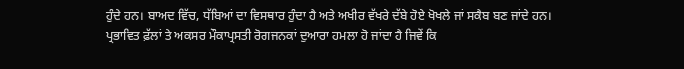ਹੁੰਦੇ ਹਨ। ਬਾਅਦ ਵਿੱਚ, ਧੱਬਿਆਂ ਦਾ ਵਿਸਥਾਰ ਹੁੰਦਾ ਹੈ ਅਤੇ ਅਖੀਰ ਵੱਖਰੇ ਦੱਬੇ ਹੋਏ ਖੋਖਲੇ ਜਾਂ ਸਕੈਬ ਬਣ ਜਾਂਦੇ ਹਨ। ਪ੍ਰਭਾਵਿਤ ਫ਼ੱਲਾਂ ਤੇ ਅਕਸਰ ਮੌਕਾਪ੍ਰਸਤੀ ਰੋਗਜਨਕਾਂ ਦੁਆਰਾ ਹਮਲਾ ਹੋ ਜਾਂਦਾ ਹੈ ਜਿਵੇਂ ਕਿ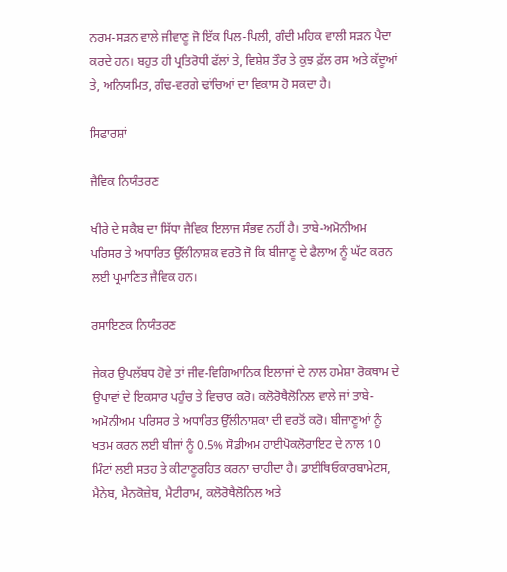ਨਰਮ-ਸੜਨ ਵਾਲੇ ਜੀਵਾਣੂ ਜੋ ਇੱਕ ਪਿਲ-ਪਿਲੀ, ਗੰਦੀ ਮਹਿਕ ਵਾਲੀ ਸੜਨ ਪੈਦਾ ਕਰਦੇ ਹਨ। ਬਹੁਤ ਹੀ ਪ੍ਰਤਿਰੋਧੀ ਫੱਲਾਂ ਤੇ, ਵਿਸ਼ੇਸ਼ ਤੌਰ ਤੇ ਕੁਝ ਫ਼ੱਲ ਰਸ ਅਤੇ ਕੱਦੂਆਂ ਤੇ, ਅਨਿਯਮਿਤ, ਗੰਢ-ਵਰਗੇ ਢਾਂਚਿਆਂ ਦਾ ਵਿਕਾਸ ਹੋ ਸਕਦਾ ਹੈ।

ਸਿਫਾਰਸ਼ਾਂ

ਜੈਵਿਕ ਨਿਯੰਤਰਣ

ਖੀਰੇ ਦੇ ਸਕੈਬ ਦਾ ਸਿੱਧਾ ਜੈਵਿਕ ਇਲਾਜ ਸੰਭਵ ਨਹੀਂ ਹੈ। ਤਾਬੇ-ਅਮੋਨੀਅਮ ਪਰਿਸਰ ਤੇ ਅਧਾਰਿਤ ਉੱਲੀਨਾਸ਼ਕ ਵਰਤੋ ਜੋ ਕਿ ਬੀਜਾਣੂ ਦੇ ਫੈਲਾਅ ਨੂੰ ਘੱਟ ਕਰਨ ਲਈ ਪ੍ਰਮਾਣਿਤ ਜੈਵਿਕ ਹਨ।

ਰਸਾਇਣਕ ਨਿਯੰਤਰਣ

ਜੇਕਰ ਉਪਲੱਬਧ ਹੋਵੇ ਤਾਂ ਜੀਵ-ਵਿਗਿਆਨਿਕ ਇਲਾਜਾਂ ਦੇ ਨਾਲ ਹਮੇਸ਼ਾ ਰੋਕਥਾਮ ਦੇ ਉਪਾਵਾਂ ਦੇ ਇਕਸਾਰ ਪਹੁੰਚ ਤੇ ਵਿਚਾਰ ਕਰੋ। ਕਲੋਰੋਥੈਲੋਨਿਲ ਵਾਲੇ ਜਾਂ ਤਾਬੇ-ਅਮੋਨੀਅਮ ਪਰਿਸਰ ਤੇ ਅਧਾਰਿਤ ਉੱਲੀਨਾਸ਼ਕਾ ਦੀ ਵਰਤੋਂ ਕਰੋ। ਬੀਜਾਣੂਆਂ ਨੂੰ ਖਤਮ ਕਰਨ ਲਈ ਬੀਜਾਂ ਨੂੰ 0.5% ਸੋਡੀਅਮ ਹਾਈਪੋਕਲੋਰਾਇਟ ਦੇ ਨਾਲ 10 ਮਿੰਟਾਂ ਲਈ ਸਤਹ ਤੇ ਕੀਟਾਣੂਰਹਿਤ ਕਰਨਾ ਚਾਹੀਦਾ ਹੈ। ਡਾਈਥਿਓਕਾਰਬਾਮੇਟਸ, ਮੈਨੇਬ, ਮੈਨਕੋਜ਼ੇਬ, ਮੈਟੀਰਾਮ, ਕਲੋਰੋਥੈਲੋਨਿਲ ਅਤੇ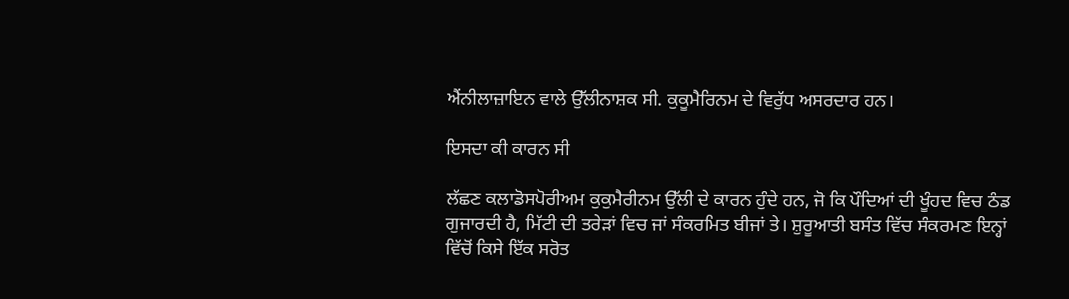ਐਂਨੀਲਾਜ਼ਾਇਨ ਵਾਲੇ ਉੱਲੀਨਾਸ਼ਕ ਸੀ. ਕੁਕੂਮੈਰਿਨਮ ਦੇ ਵਿਰੁੱਧ ਅਸਰਦਾਰ ਹਨ।

ਇਸਦਾ ਕੀ ਕਾਰਨ ਸੀ

ਲੱਛਣ ਕਲਾਡੋਸਪੋਰੀਅਮ ਕੁਕੁਮੈਰੀਨਮ ਉੱਲੀ ਦੇ ਕਾਰਨ ਹੁੰਦੇ ਹਨ, ਜੋ ਕਿ ਪੌਦਿਆਂ ਦੀ ਖੂੰਹਦ ਵਿਚ ਠੰਡ ਗੁਜਾਰਦੀ ਹੈ, ਮਿੱਟੀ ਦੀ ਤਰੇੜਾਂ ਵਿਚ ਜਾਂ ਸੰਕਰਮਿਤ ਬੀਜਾਂ ਤੇ। ਸ਼ੁਰੂਆਤੀ ਬਸੰਤ ਵਿੱਚ ਸੰਕਰਮਣ ਇਨ੍ਹਾਂ ਵਿੱਚੋਂ ਕਿਸੇ ਇੱਕ ਸਰੋਤ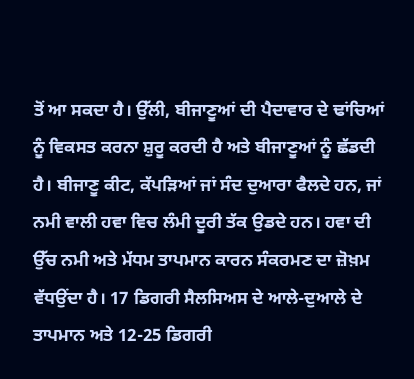ਤੋਂ ਆ ਸਕਦਾ ਹੈ। ਉੱਲੀ, ਬੀਜਾਣੂਆਂ ਦੀ ਪੈਦਾਵਾਰ ਦੇ ਢਾਂਚਿਆਂ ਨੂੰ ਵਿਕਸਤ ਕਰਨਾ ਸ਼ੁਰੂ ਕਰਦੀ ਹੈ ਅਤੇ ਬੀਜਾਣੂਆਂ ਨੂੰ ਛੱਡਦੀ ਹੈ। ਬੀਜਾਣੂ ਕੀਟ, ਕੱਪੜਿਆਂ ਜਾਂ ਸੰਦ ਦੁਆਰਾ ਫੈਲਦੇ ਹਨ, ਜਾਂ ਨਮੀ ਵਾਲੀ ਹਵਾ ਵਿਚ ਲੰਮੀ ਦੂਰੀ ਤੱਕ ਉਡਦੇ ਹਨ। ਹਵਾ ਦੀ ਉੱਚ ਨਮੀ ਅਤੇ ਮੱਧਮ ਤਾਪਮਾਨ ਕਾਰਨ ਸੰਕਰਮਣ ਦਾ ਜ਼ੋਖ਼ਮ ਵੱਧਉਂਦਾ ਹੈ। 17 ਡਿਗਰੀ ਸੈਲਸਿਅਸ ਦੇ ਆਲੇ-ਦੁਆਲੇ ਦੇ ਤਾਪਮਾਨ ਅਤੇ 12-25 ਡਿਗਰੀ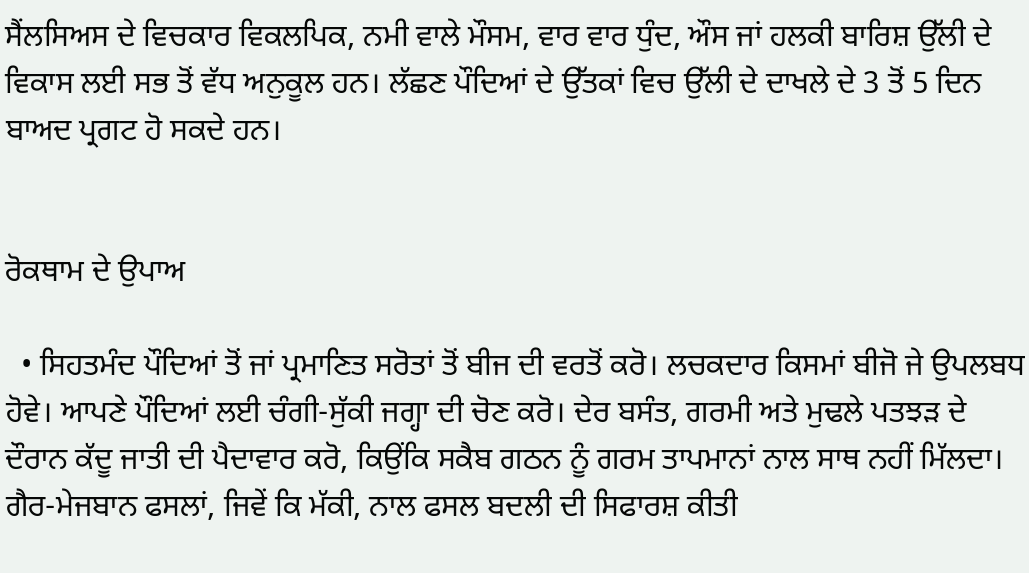ਸੈਂਲਸਿਅਸ ਦੇ ਵਿਚਕਾਰ ਵਿਕਲਪਿਕ, ਨਮੀ ਵਾਲੇ ਮੌਸਮ, ਵਾਰ ਵਾਰ ਧੁੰਦ, ਔਸ ਜਾਂ ਹਲਕੀ ਬਾਰਿਸ਼ ਉੱਲੀ ਦੇ ਵਿਕਾਸ ਲਈ ਸਭ ਤੋਂ ਵੱਧ ਅਨੁਕੂਲ ਹਨ। ਲੱਛਣ ਪੌਦਿਆਂ ਦੇ ਉੱਤਕਾਂ ਵਿਚ ਉੱਲੀ ਦੇ ਦਾਖਲੇ ਦੇ 3 ਤੋਂ 5 ਦਿਨ ਬਾਅਦ ਪ੍ਰਗਟ ਹੋ ਸਕਦੇ ਹਨ।


ਰੋਕਥਾਮ ਦੇ ਉਪਾਅ

  • ਸਿਹਤਮੰਦ ਪੌਦਿਆਂ ਤੋਂ ਜਾਂ ਪ੍ਰਮਾਣਿਤ ਸਰੋਤਾਂ ਤੋਂ ਬੀਜ ਦੀ ਵਰਤੋਂ ਕਰੋ। ਲਚਕਦਾਰ ਕਿਸਮਾਂ ਬੀਜੋ ਜੇ ਉਪਲਬਧ ਹੋਵੇ। ਆਪਣੇ ਪੌਦਿਆਂ ਲਈ ਚੰਗੀ-ਸੁੱਕੀ ਜਗ੍ਹਾ ਦੀ ਚੋਣ ਕਰੋ। ਦੇਰ ਬਸੰਤ, ਗਰਮੀ ਅਤੇ ਮੁਢਲੇ ਪਤਝੜ ਦੇ ਦੌਰਾਨ ਕੱਦੂ ਜਾਤੀ ਦੀ ਪੈਦਾਵਾਰ ਕਰੋ, ਕਿਉਂਕਿ ਸਕੈਬ ਗਠਨ ਨੂੰ ਗਰਮ ਤਾਪਮਾਨਾਂ ਨਾਲ ਸਾਥ ਨਹੀਂ ਮਿੱਲਦਾ। ਗੈਰ-ਮੇਜਬਾਨ ਫਸਲਾਂ, ਜਿਵੇਂ ਕਿ ਮੱਕੀ, ਨਾਲ ਫਸਲ ਬਦਲੀ ਦੀ ਸਿਫਾਰਸ਼ ਕੀਤੀ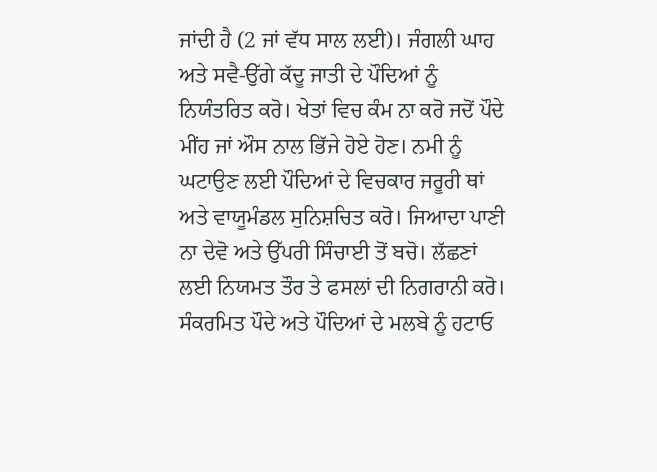ਜਾਂਦੀ ਹੈ (2 ਜਾਂ ਵੱਧ ਸਾਲ ਲਈ)। ਜੰਗਲੀ ਘਾਹ ਅਤੇ ਸਵੈ-ਉੱਗੇ ਕੱਦੂ ਜਾਤੀ ਦੇ ਪੌਦਿਆਂ ਨੂੰ ਨਿਯੰਤਰਿਤ ਕਰੋ। ਖੇਤਾਂ ਵਿਚ ਕੰਮ ਨਾ ਕਰੋ ਜਦੋਂ ਪੌਦੇ ਮੀਂਹ ਜਾਂ ਔਸ ਨਾਲ ਭਿੱਜੇ ਹੋਏ ਹੋਣ। ਨਮੀ ਨੂੰ ਘਟਾਉਣ ਲਈ ਪੌਦਿਆਂ ਦੇ ਵਿਚਕਾਰ ਜਰੂਰੀ ਥਾਂ ਅਤੇ ਵਾਯੂਮੰਡਲ ਸੁਨਿਸ਼ਚਿਤ ਕਰੋ। ਜਿਆਦਾ ਪਾਣੀ ਨਾ ਦੇਵੋ ਅਤੇ ਉੱਪਰੀ ਸਿੰਚਾਈ ਤੋਂ ਬਚੋ। ਲੱਛਣਾਂ ਲਈ ਨਿਯਮਤ ਤੌਰ ਤੇ ਫਸਲਾਂ ਦੀ ਨਿਗਰਾਨੀ ਕਰੋ। ਸੰਕਰਮਿਤ ਪੌਦੇ ਅਤੇ ਪੌਦਿਆਂ ਦੇ ਮਲਬੇ ਨੂੰ ਹਟਾਓ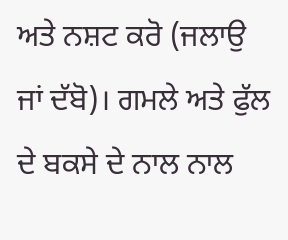ਅਤੇ ਨਸ਼ਟ ਕਰੋ (ਜਲਾਉ ਜਾਂ ਦੱਬੋ)। ਗਮਲੇ ਅਤੇ ਫੁੱਲ ਦੇ ਬਕਸੇ ਦੇ ਨਾਲ ਨਾਲ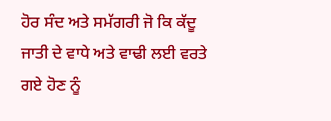ਹੋਰ ਸੰਦ ਅਤੇ ਸਮੱਗਰੀ ਜੋ ਕਿ ਕੱਦੂ ਜਾਤੀ ਦੇ ਵਾਧੇ ਅਤੇ ਵਾਢੀ ਲਈ ਵਰਤੇ ਗਏ ਹੋਣ ਨੂੰ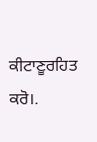ਕੀਟਾਣੂਰਹਿਤ ਕਰੋ।.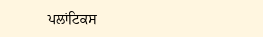ਪਲਾਂਟਿਕਸ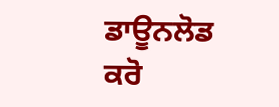ਡਾਊਨਲੋਡ ਕਰੋ